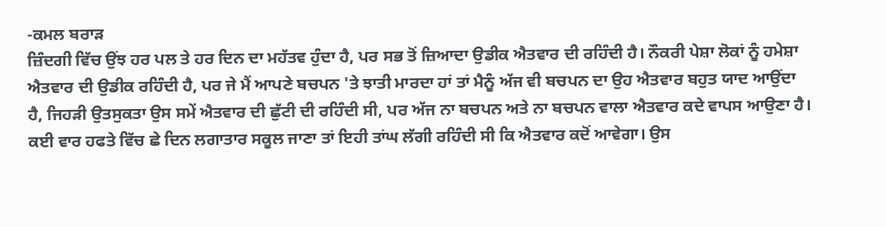-ਕਮਲ ਬਰਾੜ
ਜ਼ਿੰਦਗੀ ਵਿੱਚ ਉਂਝ ਹਰ ਪਲ ਤੇ ਹਰ ਦਿਨ ਦਾ ਮਹੱਤਵ ਹੁੰਦਾ ਹੈ, ਪਰ ਸਭ ਤੋਂ ਜ਼ਿਆਦਾ ਉਡੀਕ ਐਤਵਾਰ ਦੀ ਰਹਿੰਦੀ ਹੈ। ਨੌਕਰੀ ਪੇਸ਼ਾ ਲੋਕਾਂ ਨੂੰ ਹਮੇਸ਼ਾ ਐਤਵਾਰ ਦੀ ਉਡੀਕ ਰਹਿੰਦੀ ਹੈ, ਪਰ ਜੇ ਮੈਂ ਆਪਣੇ ਬਚਪਨ 'ਤੇ ਝਾਤੀ ਮਾਰਦਾ ਹਾਂ ਤਾਂ ਮੈਨੂੰ ਅੱਜ ਵੀ ਬਚਪਨ ਦਾ ਉਹ ਐਤਵਾਰ ਬਹੁਤ ਯਾਦ ਆਉਂਦਾ ਹੈ, ਜਿਹੜੀ ਉਤਸੁਕਤਾ ਉਸ ਸਮੇਂ ਐਤਵਾਰ ਦੀ ਛੁੱਟੀ ਦੀ ਰਹਿੰਦੀ ਸੀ, ਪਰ ਅੱਜ ਨਾ ਬਚਪਨ ਅਤੇ ਨਾ ਬਚਪਨ ਵਾਲਾ ਐਤਵਾਰ ਕਦੇ ਵਾਪਸ ਆਉਣਾ ਹੈ।
ਕਈ ਵਾਰ ਹਫਤੇ ਵਿੱਚ ਛੇ ਦਿਨ ਲਗਾਤਾਰ ਸਕੂਲ ਜਾਣਾ ਤਾਂ ਇਹੀ ਤਾਂਘ ਲੱਗੀ ਰਹਿੰਦੀ ਸੀ ਕਿ ਐਤਵਾਰ ਕਦੋਂ ਆਵੇਗਾ। ਉਸ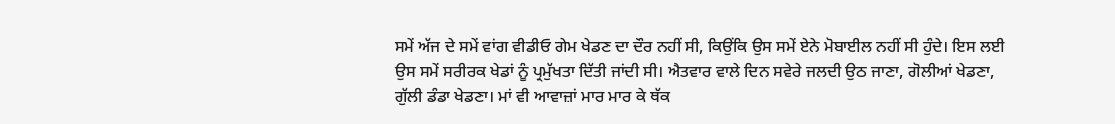ਸਮੇਂ ਅੱਜ ਦੇ ਸਮੇਂ ਵਾਂਗ ਵੀਡੀਓ ਗੇਮ ਖੇਡਣ ਦਾ ਦੌਰ ਨਹੀਂ ਸੀ, ਕਿਉਂਕਿ ਉਸ ਸਮੇਂ ਏਨੇ ਮੋਬਾਈਲ ਨਹੀਂ ਸੀ ਹੁੰਦੇ। ਇਸ ਲਈ ਉਸ ਸਮੇਂ ਸਰੀਰਕ ਖੇਡਾਂ ਨੂੰ ਪ੍ਰਮੁੱਖਤਾ ਦਿੱਤੀ ਜਾਂਦੀ ਸੀ। ਐਤਵਾਰ ਵਾਲੇ ਦਿਨ ਸਵੇਰੇ ਜਲਦੀ ਉਠ ਜਾਣਾ, ਗੋਲੀਆਂ ਖੇਡਣਾ, ਗੁੱਲੀ ਡੰਡਾ ਖੇਡਣਾ। ਮਾਂ ਵੀ ਆਵਾਜ਼ਾਂ ਮਾਰ ਮਾਰ ਕੇ ਥੱਕ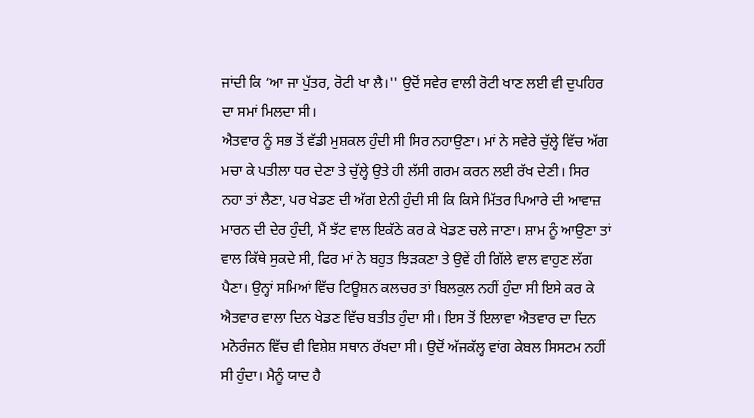ਜਾਂਦੀ ਕਿ ‘ਆ ਜਾ ਪੁੱਤਰ, ਰੋਟੀ ਖਾ ਲੈ।'' ਉਦੋਂ ਸਵੇਰ ਵਾਲੀ ਰੋਟੀ ਖਾਣ ਲਈ ਵੀ ਦੁਪਹਿਰ ਦਾ ਸਮਾਂ ਮਿਲਦਾ ਸੀ।
ਐਤਵਾਰ ਨੂੰ ਸਭ ਤੋਂ ਵੱਡੀ ਮੁਸ਼ਕਲ ਹੁੰਦੀ ਸੀ ਸਿਰ ਨਹਾਉਣਾ। ਮਾਂ ਨੇ ਸਵੇਰੇ ਚੁੱਲ੍ਹੇ ਵਿੱਚ ਅੱਗ ਮਚਾ ਕੇ ਪਤੀਲਾ ਧਰ ਦੇਣਾ ਤੇ ਚੁੱਲ੍ਹੇ ਉਤੇ ਹੀ ਲੱਸੀ ਗਰਮ ਕਰਨ ਲਈ ਰੱਖ ਦੇਣੀ। ਸਿਰ ਨਹਾ ਤਾਂ ਲੈਣਾ, ਪਰ ਖੇਡਣ ਦੀ ਅੱਗ ਏਨੀ ਹੁੰਦੀ ਸੀ ਕਿ ਕਿਸੇ ਮਿੱਤਰ ਪਿਆਰੇ ਦੀ ਆਵਾਜ਼ ਮਾਰਨ ਦੀ ਦੇਰ ਹੁੰਦੀ, ਮੈਂ ਝੱਟ ਵਾਲ ਇਕੱਠੇ ਕਰ ਕੇ ਖੇਡਣ ਚਲੇ ਜਾਣਾ। ਸ਼ਾਮ ਨੂੰ ਆਉਣਾ ਤਾਂ ਵਾਲ ਕਿੱਥੇ ਸੁਕਦੇ ਸੀ, ਫਿਰ ਮਾਂ ਨੇ ਬਹੁਤ ਝਿੜਕਣਾ ਤੇ ਉਵੇਂ ਹੀ ਗਿੱਲੇ ਵਾਲ ਵਾਹੁਣ ਲੱਗ ਪੈਣਾ। ਉਨ੍ਹਾਂ ਸਮਿਆਂ ਵਿੱਚ ਟਿਊਸ਼ਨ ਕਲਚਰ ਤਾਂ ਬਿਲਕੁਲ ਨਹੀਂ ਹੁੰਦਾ ਸੀ ਇਸੇ ਕਰ ਕੇ ਐਤਵਾਰ ਵਾਲਾ ਦਿਨ ਖੇਡਣ ਵਿੱਚ ਬਤੀਤ ਹੁੰਦਾ ਸੀ। ਇਸ ਤੋਂ ਇਲਾਵਾ ਐਤਵਾਰ ਦਾ ਦਿਨ ਮਨੋਰੰਜਨ ਵਿੱਚ ਵੀ ਵਿਸ਼ੇਸ਼ ਸਥਾਨ ਰੱਖਦਾ ਸੀ। ਉਦੋਂ ਅੱਜਕੱਲ੍ਹ ਵਾਂਗ ਕੇਬਲ ਸਿਸਟਮ ਨਹੀਂ ਸੀ ਹੁੰਦਾ। ਮੈਨੂੰ ਯਾਦ ਹੈ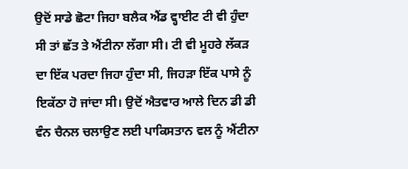ਉਦੋਂ ਸਾਡੇ ਛੋਟਾ ਜਿਹਾ ਬਲੈਕ ਐਂਡ ਵ੍ਹਾਈਟ ਟੀ ਵੀ ਹੁੰਦਾ ਸੀ ਤਾਂ ਛੱਤ ਤੇ ਐਂਟੀਨਾ ਲੱਗਾ ਸੀ। ਟੀ ਵੀ ਮੂਹਰੇ ਲੱਕੜ ਦਾ ਇੱਕ ਪਰਦਾ ਜਿਹਾ ਹੁੰਦਾ ਸੀ, ਜਿਹੜਾ ਇੱਕ ਪਾਸੇ ਨੂੰ ਇਕੱਠਾ ਹੋ ਜਾਂਦਾ ਸੀ। ਉਦੋਂ ਐਤਵਾਰ ਆਲੇ ਦਿਨ ਡੀ ਡੀ ਵੰਨ ਚੈਨਲ ਚਲਾਉਣ ਲਈ ਪਾਕਿਸਤਾਨ ਵਲ ਨੂੰ ਐਂਟੀਨਾ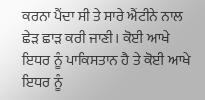ਕਰਨਾ ਪੈਂਦਾ ਸੀ ਤੇ ਸਾਰੇ ਐਂਟੀਨੇ ਨਾਲ ਛੇੜ ਛਾੜ ਕਰੀ ਜਾਣੀ। ਕੋਈ ਆਖੇ ਇਧਰ ਨੂੰ ਪਾਕਿਸਤਾਨ ਹੈ ਤੇ ਕੋਈ ਆਖੇ ਇਧਰ ਨੂੰ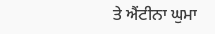ਤੇ ਐਂਟੀਨਾ ਘੁਮਾ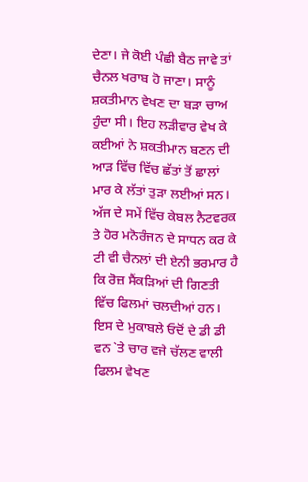ਦੇਣਾ। ਜੇ ਕੋਈ ਪੰਛੀ ਬੈਠ ਜਾਵੇ ਤਾਂ ਚੈਨਲ ਖਰਾਬ ਹੋ ਜਾਣਾ। ਸਾਨੂੰ ਸ਼ਕਤੀਮਾਨ ਵੇਖਣ ਦਾ ਬੜਾ ਚਾਅ ਹੁੰਦਾ ਸੀ। ਇਹ ਲੜੀਵਾਰ ਵੇਖ ਕੇ ਕਈਆਂ ਨੇ ਸ਼ਕਤੀਮਾਨ ਬਣਨ ਦੀ ਆੜ ਵਿੱਚ ਵਿੱਚ ਛੱਤਾਂ ਤੋਂ ਛਾਲਾਂ ਮਾਰ ਕੇ ਲੱਤਾਂ ਤੁੜਾ ਲਈਆਂ ਸਨ। ਅੱਜ ਦੇ ਸਮੇਂ ਵਿੱਚ ਕੇਬਲ ਨੈਟਵਰਕ ਤੇ ਹੋਰ ਮਨੋਰੰਜਨ ਦੇ ਸਾਧਨ ਕਰ ਕੇ ਟੀ ਵੀ ਚੈਨਲਾਂ ਦੀ ਏਨੀ ਭਰਮਾਰ ਹੈ ਕਿ ਰੋਜ਼ ਸੈਂਕੜਿਆਂ ਦੀ ਗਿਣਤੀ ਵਿੱਚ ਫਿਲਮਾਂ ਚਲਦੀਆਂ ਹਨ। ਇਸ ਦੇ ਮੁਕਾਬਲੇ ਓਦੋਂ ਦੇ ਡੀ ਡੀ ਵਨ `ਤੇ ਚਾਰ ਵਜੇ ਚੱਲਣ ਵਾਲੀ ਫਿਲਮ ਵੇਖਣ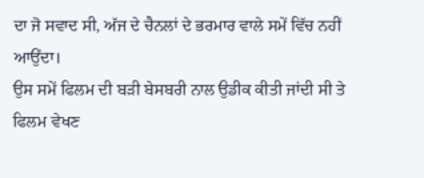ਦਾ ਜੋ ਸਵਾਦ ਸੀ, ਅੱਜ ਦੇ ਚੈਨਲਾਂ ਦੇ ਭਰਮਾਰ ਵਾਲੇ ਸਮੇਂ ਵਿੱਚ ਨਹੀਂ ਆਉਂਦਾ।
ਉਸ ਸਮੇਂ ਫਿਲਮ ਦੀ ਬੜੀ ਬੇਸਬਰੀ ਨਾਲ ਉਡੀਕ ਕੀਤੀ ਜਾਂਦੀ ਸੀ ਤੇ ਫਿਲਮ ਵੇਖਣ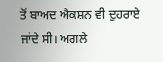ਤੋਂ ਬਾਅਦ ਐਕਸ਼ਨ ਵੀ ਦੁਹਰਾਏ ਜਾਂਦੇ ਸੀ। ਅਗਲੇ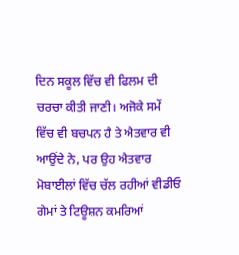ਦਿਨ ਸਕੂਲ ਵਿੱਚ ਵੀ ਫਿਲਮ ਦੀ ਚਰਚਾ ਕੀਤੀ ਜਾਣੀ। ਅਜੋਕੇ ਸਮੇਂ ਵਿੱਚ ਵੀ ਬਚਪਨ ਹੈ ਤੇ ਐਤਵਾਰ ਵੀ ਆਉਂਦੇ ਨੇ, ਪਰ ਉਹ ਐਤਵਾਰ ਮੋਬਾਈਲਾਂ ਵਿੱਚ ਚੱਲ ਰਹੀਆਂ ਵੀਡੀਓ ਗੇਮਾਂ ਤੇ ਟਿਊਸ਼ਨ ਕਮਰਿਆਂ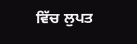ਵਿੱਚ ਲੁਪਤ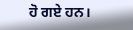ਹੋ ਗਏ ਹਨ।